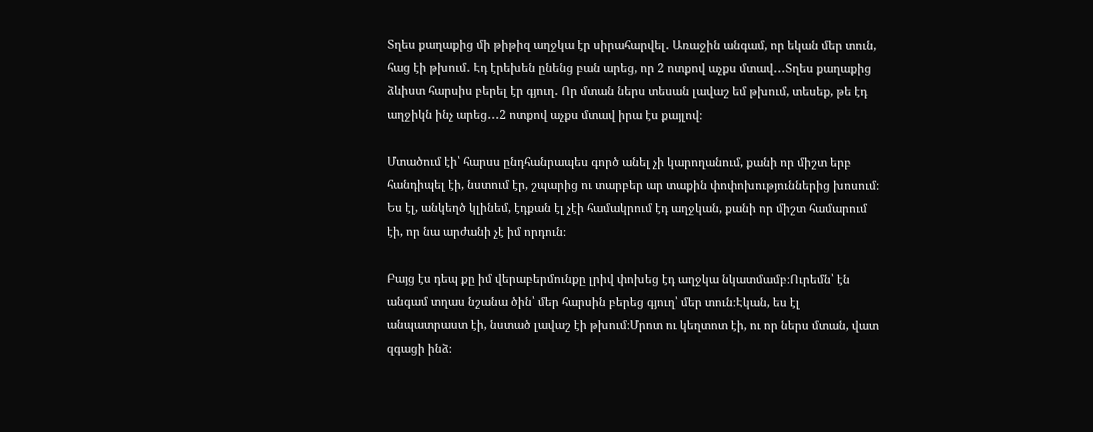Տղես քաղաքից մի թիթիզ աղջկա էր սիրահարվել․ Առաջին անգամ, որ եկան մեր տուն, հաց էի թխում․ Էդ էրեխեն ընենց բան արեց, որ 2 ոտքով աչքս մտավ․․․Տղես քաղաքից ձևիստ հարսիս բերել էր գյուղ․ Որ մտան ներս տեսան լավաշ եմ թխում, տեսեք, թե էդ աղջիկն ինչ արեց․․․2 ոտքով աչքս մտավ իրա էս քայլով։

Մտածում էի՝ հարսս ընդհանրապես գործ անել չի կարողանում, քանի որ միշտ երբ հանդիպել էի, նստում էր, շպարից ու տարբեր ար տաքին փոփոխություններից խոսում։ Ես էլ, անկեղծ կլինեմ, էդքան էլ չէի համակրում էդ աղջկան, քանի որ միշտ համարում էի, որ նա արժանի չէ իմ որդուն։

Բայց էս դեպ քը իմ վերաբերմունքը լրիվ փոխեց էդ աղջկա նկատմամբ։Ուրեմն՝ էն անգամ տղաս նշանա ծին՝ մեր հարսին բերեց գյուղ՝ մեր տուն։Էկան, ես էլ անպատրաստ էի, նստած լավաշ էի թխում։Մրոտ ու կեղտոտ էի, ու որ ներս մտան, վատ զգացի ինձ։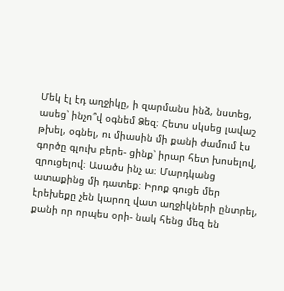Մեկ էլ էդ աղջիկը, ի զարմանս ինձ, նստեց, ասեց՝ ինչո՞վ օգնեմ Ձեզ։ Հետս սկսեց լավաշ թխել, օգնել, ու միասին մի քանի ժամում էս գործը գլուխ բերե- ցինք՝ իրար հետ խոսելով, զրուցելով։ Ասածս ինչ ա։ Մարդկանց ատաքինց մի դատեք։ Իրոք գուցե մեր էրեխեքը չեն կարող վատ աղջիկների ընտրել, քանի որ որպես օրի- նակ հենց մեզ են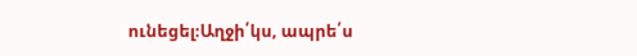ունեցել։Աղջի՛կս, ապրե՛ս